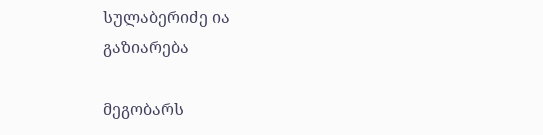სულაბერიძე ია
გაზიარება

მეგობარს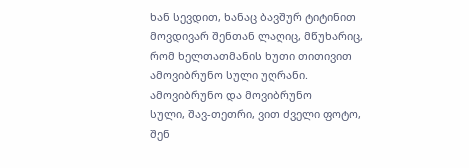ხან სევდით, ხანაც ბავშურ ტიტინით
მოვდივარ შენთან ლაღიც, მწუხარიც,
რომ ხელთათმანის ხუთი თითივით
ამოვიბრუნო სული უღრანი.
ამოვიბრუნო და მოვიბრუნო
სული, შავ-თეთრი, ვით ძველი ფოტო,
შენ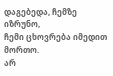დაგებედა, ჩემზე იზრუნო,
ჩემი ცხოვრება იმედით მორთო.
არ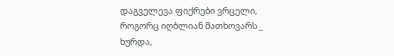დაგველევა ფიქრები ვრცელი,
როგორც იღბლიან მათხოვარს _ ხურდა,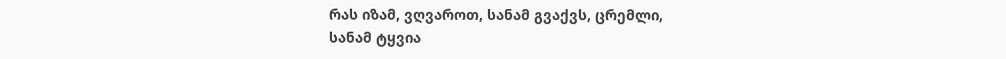რას იზამ, ვღვაროთ, სანამ გვაქვს, ცრემლი,
სანამ ტყვია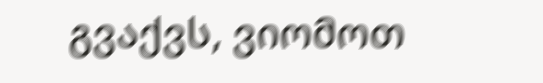გვაქვს, ვიომოთ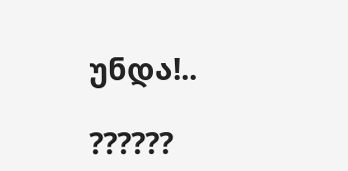უნდა!..

??????